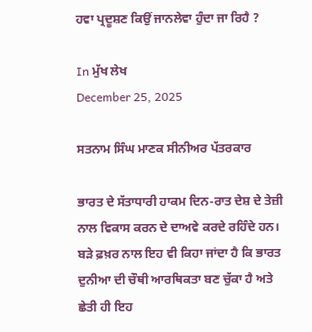ਹਵਾ ਪ੍ਰਦੂਸ਼ਣ ਕਿਉਂ ਜਾਨਲੇਵਾ ਹੁੰਦਾ ਜਾ ਰਿਹੈ ?

In ਮੁੱਖ ਲੇਖ
December 25, 2025

ਸਤਨਾਮ ਸਿੰਘ ਮਾਣਕ ਸੀਨੀਅਰ ਪੱਤਰਕਾਰ

ਭਾਰਤ ਦੇ ਸੱਤਾਧਾਰੀ ਹਾਕਮ ਦਿਨ-ਰਾਤ ਦੇਸ਼ ਦੇ ਤੇਜ਼ੀ ਨਾਲ ਵਿਕਾਸ ਕਰਨ ਦੇ ਦਾਅਵੇ ਕਰਦੇ ਰਹਿੰਦੇ ਹਨ। ਬੜੇ ਫ਼ਖ਼ਰ ਨਾਲ ਇਹ ਵੀ ਕਿਹਾ ਜਾਂਦਾ ਹੈ ਕਿ ਭਾਰਤ ਦੁਨੀਆ ਦੀ ਚੌਥੀ ਆਰਥਿਕਤਾ ਬਣ ਚੁੱਕਾ ਹੈ ਅਤੇ ਛੇਤੀ ਹੀ ਇਹ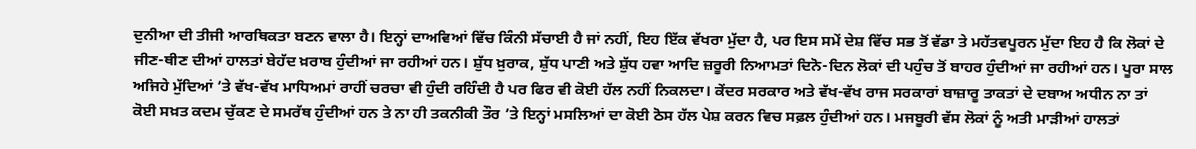ਦੁਨੀਆ ਦੀ ਤੀਜੀ ਆਰਥਿਕਤਾ ਬਣਨ ਵਾਲਾ ਹੈ। ਇਨ੍ਹਾਂ ਦਾਅਵਿਆਂ ਵਿੱਚ ਕਿੰਨੀ ਸੱਚਾਈ ਹੈ ਜਾਂ ਨਹੀਂ, ਇਹ ਇੱਕ ਵੱਖਰਾ ਮੁੱਦਾ ਹੈ, ਪਰ ਇਸ ਸਮੇਂ ਦੇਸ਼ ਵਿੱਚ ਸਭ ਤੋਂ ਵੱਡਾ ਤੇ ਮਹੱਤਵਪੂਰਨ ਮੁੱਦਾ ਇਹ ਹੈ ਕਿ ਲੋਕਾਂ ਦੇ ਜੀਣ-ਥੀਣ ਦੀਆਂ ਹਾਲਤਾਂ ਬੇਹੱਦ ਖ਼ਰਾਬ ਹੁੰਦੀਆਂ ਜਾ ਰਹੀਆਂ ਹਨ। ਸ਼ੁੱਧ ਖ਼ੁਰਾਕ, ਸ਼ੁੱਧ ਪਾਣੀ ਅਤੇ ਸ਼ੁੱਧ ਹਵਾ ਆਦਿ ਜ਼ਰੂਰੀ ਨਿਆਮਤਾਂ ਦਿਨੋ-ਦਿਨ ਲੋਕਾਂ ਦੀ ਪਹੁੰਚ ਤੋਂ ਬਾਹਰ ਹੁੰਦੀਆਂ ਜਾ ਰਹੀਆਂ ਹਨ। ਪੂਰਾ ਸਾਲ ਅਜਿਹੇ ਮੁੱਦਿਆਂ ’ਤੇ ਵੱਖ-ਵੱਖ ਮਾਧਿਅਮਾਂ ਰਾਹੀਂ ਚਰਚਾ ਵੀ ਹੁੰਦੀ ਰਹਿੰਦੀ ਹੈ ਪਰ ਫਿਰ ਵੀ ਕੋਈ ਹੱਲ ਨਹੀਂ ਨਿਕਲਦਾ। ਕੇਂਦਰ ਸਰਕਾਰ ਅਤੇ ਵੱਖ-ਵੱਖ ਰਾਜ ਸਰਕਾਰਾਂ ਬਾਜ਼ਾਰੂ ਤਾਕਤਾਂ ਦੇ ਦਬਾਅ ਅਧੀਨ ਨਾ ਤਾਂ ਕੋਈ ਸਖ਼ਤ ਕਦਮ ਚੁੱਕਣ ਦੇ ਸਮਰੱਥ ਹੁੰਦੀਆਂ ਹਨ ਤੇ ਨਾ ਹੀ ਤਕਨੀਕੀ ਤੌਰ ’ਤੇ ਇਨ੍ਹਾਂ ਮਸਲਿਆਂ ਦਾ ਕੋਈ ਠੋਸ ਹੱਲ ਪੇਸ਼ ਕਰਨ ਵਿਚ ਸਫ਼ਲ ਹੁੰਦੀਆਂ ਹਨ। ਮਜਬੂਰੀ ਵੱਸ ਲੋਕਾਂ ਨੂੰ ਅਤੀ ਮਾੜੀਆਂ ਹਾਲਤਾਂ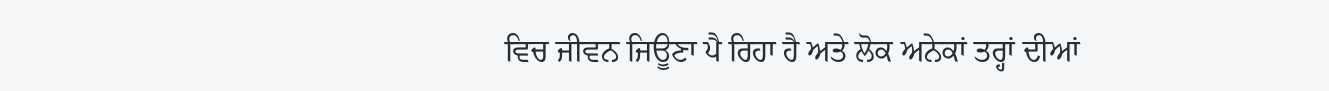ਵਿਚ ਜੀਵਨ ਜਿਊਣਾ ਪੈ ਰਿਹਾ ਹੈ ਅਤੇ ਲੋਕ ਅਨੇਕਾਂ ਤਰ੍ਹਾਂ ਦੀਆਂ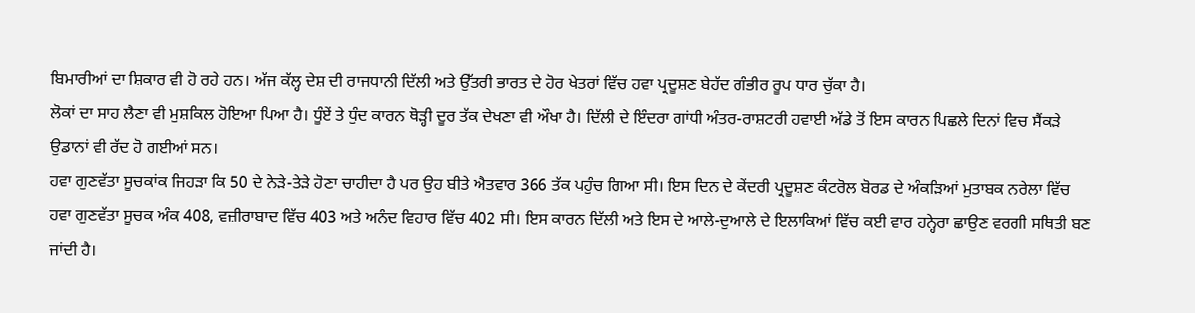ਬਿਮਾਰੀਆਂ ਦਾ ਸ਼ਿਕਾਰ ਵੀ ਹੋ ਰਹੇ ਹਨ। ਅੱਜ ਕੱਲ੍ਹ ਦੇਸ਼ ਦੀ ਰਾਜਧਾਨੀ ਦਿੱਲੀ ਅਤੇ ਉੱਤਰੀ ਭਾਰਤ ਦੇ ਹੋਰ ਖੇਤਰਾਂ ਵਿੱਚ ਹਵਾ ਪ੍ਰਦੂਸ਼ਣ ਬੇਹੱਦ ਗੰਭੀਰ ਰੂਪ ਧਾਰ ਚੁੱਕਾ ਹੈ।
ਲੋਕਾਂ ਦਾ ਸਾਹ ਲੈਣਾ ਵੀ ਮੁਸ਼ਕਿਲ ਹੋਇਆ ਪਿਆ ਹੈ। ਧੂੰਏਂ ਤੇ ਧੁੰਦ ਕਾਰਨ ਥੋੜ੍ਹੀ ਦੂਰ ਤੱਕ ਦੇਖਣਾ ਵੀ ਔਖਾ ਹੈ। ਦਿੱਲੀ ਦੇ ਇੰਦਰਾ ਗਾਂਧੀ ਅੰਤਰ-ਰਾਸ਼ਟਰੀ ਹਵਾਈ ਅੱਡੇ ਤੋਂ ਇਸ ਕਾਰਨ ਪਿਛਲੇ ਦਿਨਾਂ ਵਿਚ ਸੈਂਕੜੇ ਉਡਾਨਾਂ ਵੀ ਰੱਦ ਹੋ ਗਈਆਂ ਸਨ।
ਹਵਾ ਗੁਣਵੱਤਾ ਸੂਚਕਾਂਕ ਜਿਹੜਾ ਕਿ 50 ਦੇ ਨੇੜੇ-ਤੇੜੇ ਹੋਣਾ ਚਾਹੀਦਾ ਹੈ ਪਰ ਉਹ ਬੀਤੇ ਐਤਵਾਰ 366 ਤੱਕ ਪਹੁੰਚ ਗਿਆ ਸੀ। ਇਸ ਦਿਨ ਦੇ ਕੇਂਦਰੀ ਪ੍ਰਦੂਸ਼ਣ ਕੰਟਰੋਲ ਬੋਰਡ ਦੇ ਅੰਕੜਿਆਂ ਮੁਤਾਬਕ ਨਰੇਲਾ ਵਿੱਚ ਹਵਾ ਗੁਣਵੱਤਾ ਸੂਚਕ ਅੰਕ 408, ਵਜ਼ੀਰਾਬਾਦ ਵਿੱਚ 403 ਅਤੇ ਅਨੰਦ ਵਿਹਾਰ ਵਿੱਚ 402 ਸੀ। ਇਸ ਕਾਰਨ ਦਿੱਲੀ ਅਤੇ ਇਸ ਦੇ ਆਲੇ-ਦੁਆਲੇ ਦੇ ਇਲਾਕਿਆਂ ਵਿੱਚ ਕਈ ਵਾਰ ਹਨ੍ਹੇਰਾ ਛਾਉਣ ਵਰਗੀ ਸਥਿਤੀ ਬਣ ਜਾਂਦੀ ਹੈ।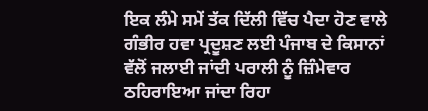ਇਕ ਲੰਮੇ ਸਮੇਂ ਤੱਕ ਦਿੱਲੀ ਵਿੱਚ ਪੈਦਾ ਹੋਣ ਵਾਲੇ ਗੰਭੀਰ ਹਵਾ ਪ੍ਰਦੂਸ਼ਣ ਲਈ ਪੰਜਾਬ ਦੇ ਕਿਸਾਨਾਂ ਵੱਲੋਂ ਜਲਾਈ ਜਾਂਦੀ ਪਰਾਲੀ ਨੂੰ ਜ਼ਿੰਮੇਵਾਰ ਠਹਿਰਾਇਆ ਜਾਂਦਾ ਰਿਹਾ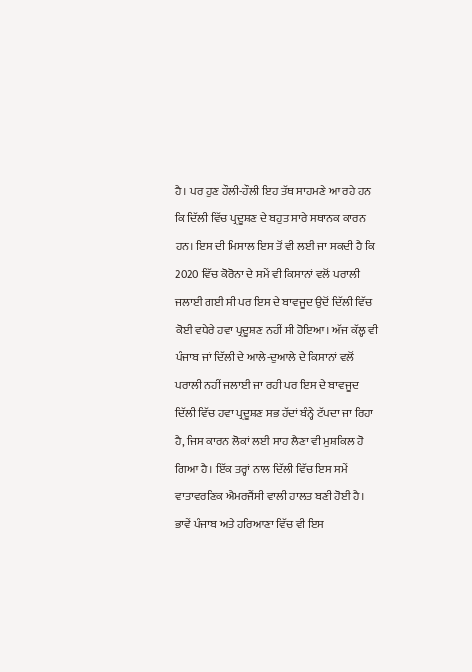ਹੈ। ਪਰ ਹੁਣ ਹੌਲੀ-ਹੌਲੀ ਇਹ ਤੱਥ ਸਾਹਮਣੇ ਆ ਰਹੇ ਹਨ ਕਿ ਦਿੱਲੀ ਵਿੱਚ ਪ੍ਰਦੂਸ਼ਣ ਦੇ ਬਹੁਤ ਸਾਰੇ ਸਥਾਨਕ ਕਾਰਨ ਹਨ। ਇਸ ਦੀ ਮਿਸਾਲ ਇਸ ਤੋਂ ਵੀ ਲਈ ਜਾ ਸਕਦੀ ਹੈ ਕਿ 2020 ਵਿੱਚ ਕੋਰੋਨਾ ਦੇ ਸਮੇਂ ਵੀ ਕਿਸਾਨਾਂ ਵਲੋਂ ਪਰਾਲੀ ਜਲਾਈ ਗਈ ਸੀ ਪਰ ਇਸ ਦੇ ਬਾਵਜੂਦ ਉਦੋਂ ਦਿੱਲੀ ਵਿੱਚ ਕੋਈ ਵਧੇਰੇ ਹਵਾ ਪ੍ਰਦੂਸ਼ਣ ਨਹੀਂ ਸੀ ਹੋਇਆ। ਅੱਜ ਕੱਲ੍ਹ ਵੀ ਪੰਜਾਬ ਜਾਂ ਦਿੱਲੀ ਦੇ ਆਲੇ-ਦੁਆਲੇ ਦੇ ਕਿਸਾਨਾਂ ਵਲੋਂ ਪਰਾਲੀ ਨਹੀਂ ਜਲਾਈ ਜਾ ਰਹੀ ਪਰ ਇਸ ਦੇ ਬਾਵਜੂਦ ਦਿੱਲੀ ਵਿੱਚ ਹਵਾ ਪ੍ਰਦੂਸ਼ਣ ਸਭ ਹੱਦਾਂ ਬੰਨ੍ਹੇ ਟੱਪਦਾ ਜਾ ਰਿਹਾ ਹੈ, ਜਿਸ ਕਾਰਨ ਲੋਕਾਂ ਲਈ ਸਾਹ ਲੈਣਾ ਵੀ ਮੁਸ਼ਕਿਲ ਹੋ ਗਿਆ ਹੈ। ਇੱਕ ਤਰ੍ਹਾਂ ਨਾਲ ਦਿੱਲੀ ਵਿੱਚ ਇਸ ਸਮੇਂ ਵਾਤਾਵਰਣਿਕ ਐਮਰਜੈਂਸੀ ਵਾਲੀ ਹਾਲਤ ਬਣੀ ਹੋਈ ਹੈ। ਭਾਵੇਂ ਪੰਜਾਬ ਅਤੇ ਹਰਿਆਣਾ ਵਿੱਚ ਵੀ ਇਸ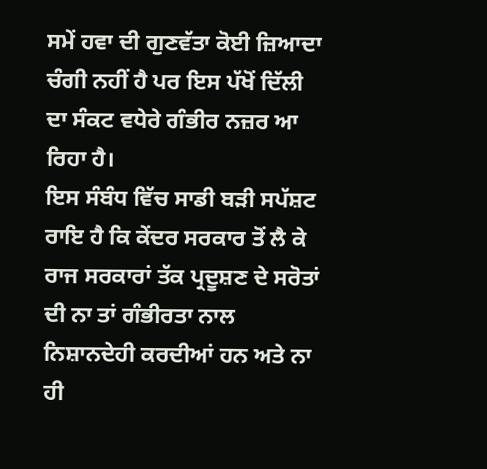ਸਮੇਂ ਹਵਾ ਦੀ ਗੁਣਵੱਤਾ ਕੋਈ ਜ਼ਿਆਦਾ ਚੰਗੀ ਨਹੀਂ ਹੈ ਪਰ ਇਸ ਪੱਖੋਂ ਦਿੱਲੀ ਦਾ ਸੰਕਟ ਵਧੇਰੇ ਗੰਭੀਰ ਨਜ਼ਰ ਆ ਰਿਹਾ ਹੈ।
ਇਸ ਸੰਬੰਧ ਵਿੱਚ ਸਾਡੀ ਬੜੀ ਸਪੱਸ਼ਟ ਰਾਇ ਹੈ ਕਿ ਕੇਂਦਰ ਸਰਕਾਰ ਤੋਂ ਲੈ ਕੇ ਰਾਜ ਸਰਕਾਰਾਂ ਤੱਕ ਪ੍ਰਦੂਸ਼ਣ ਦੇ ਸਰੋਤਾਂ ਦੀ ਨਾ ਤਾਂ ਗੰਭੀਰਤਾ ਨਾਲ ਨਿਸ਼ਾਨਦੇਹੀ ਕਰਦੀਆਂ ਹਨ ਅਤੇ ਨਾ ਹੀ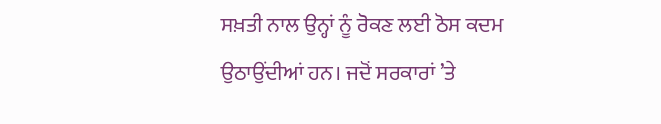ਸਖ਼ਤੀ ਨਾਲ ਉਨ੍ਹਾਂ ਨੂੰ ਰੋਕਣ ਲਈ ਠੋਸ ਕਦਮ ਉਠਾਉਂਦੀਆਂ ਹਨ। ਜਦੋਂ ਸਰਕਾਰਾਂ ’ਤੇ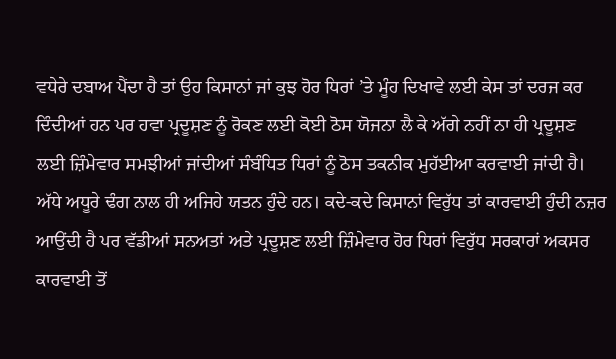ਵਧੇਰੇ ਦਬਾਅ ਪੈਂਦਾ ਹੈ ਤਾਂ ਉਹ ਕਿਸਾਨਾਂ ਜਾਂ ਕੁਝ ਹੋਰ ਧਿਰਾਂ ’ਤੇ ਮੂੰਹ ਦਿਖਾਵੇ ਲਈ ਕੇਸ ਤਾਂ ਦਰਜ ਕਰ ਦਿੰਦੀਆਂ ਹਨ ਪਰ ਹਵਾ ਪ੍ਰਦੂਸ਼ਣ ਨੂੰ ਰੋਕਣ ਲਈ ਕੋਈ ਠੋਸ ਯੋਜਨਾ ਲੈ ਕੇ ਅੱਗੇ ਨਹੀਂ ਨਾ ਹੀ ਪ੍ਰਦੂਸ਼ਣ ਲਈ ਜ਼ਿੰਮੇਵਾਰ ਸਮਝੀਆਂ ਜਾਂਦੀਆਂ ਸੰਬੰਧਿਤ ਧਿਰਾਂ ਨੂੰ ਠੋਸ ਤਕਨੀਕ ਮੁਹੱਈਆ ਕਰਵਾਈ ਜਾਂਦੀ ਹੈ। ਅੱਧੇ ਅਧੂਰੇ ਢੰਗ ਨਾਲ ਹੀ ਅਜਿਹੇ ਯਤਨ ਹੁੰਦੇ ਹਨ। ਕਦੇ-ਕਦੇ ਕਿਸਾਨਾਂ ਵਿਰੁੱਧ ਤਾਂ ਕਾਰਵਾਈ ਹੁੰਦੀ ਨਜ਼ਰ ਆਉਂਦੀ ਹੈ ਪਰ ਵੱਡੀਆਂ ਸਨਅਤਾਂ ਅਤੇ ਪ੍ਰਦੂਸ਼ਣ ਲਈ ਜ਼ਿੰਮੇਵਾਰ ਹੋਰ ਧਿਰਾਂ ਵਿਰੁੱਧ ਸਰਕਾਰਾਂ ਅਕਸਰ ਕਾਰਵਾਈ ਤੋਂ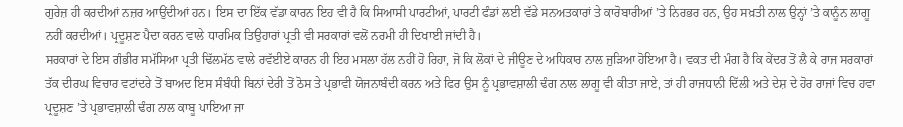ਗੁਰੇਜ਼ ਹੀ ਕਰਦੀਆਂ ਨਜ਼ਰ ਆਉਂਦੀਆਂ ਹਨ। ਇਸ ਦਾ ਇੱਕ ਵੱਡਾ ਕਾਰਨ ਇਹ ਵੀ ਹੈ ਕਿ ਸਿਆਸੀ ਪਾਰਟੀਆਂ, ਪਾਰਟੀ ਫੰਡਾਂ ਲਈ ਵੱਡੇ ਸਨਅਤਕਾਰਾਂ ਤੇ ਕਾਰੋਬਾਰੀਆਂ ’ਤੇ ਨਿਰਭਰ ਹਨ, ਉਹ ਸਖ਼ਤੀ ਨਾਲ ਉਨ੍ਹਾਂ ’ਤੇ ਕਾਨੂੰਨ ਲਾਗੂ ਨਹੀਂ ਕਰਦੀਆਂ। ਪ੍ਰਦੂਸ਼ਣ ਪੈਦਾ ਕਰਨ ਵਾਲੇ ਧਾਰਮਿਕ ਤਿਉਹਾਰਾਂ ਪ੍ਰਤੀ ਵੀ ਸਰਕਾਰਾਂ ਵਲੋਂ ਨਰਮੀ ਹੀ ਦਿਖਾਈ ਜਾਂਦੀ ਹੈ।
ਸਰਕਾਰਾਂ ਦੇ ਇਸ ਗੰਭੀਰ ਸਮੱਸਿਆ ਪ੍ਰਤੀ ਢਿੱਲਮੱਠ ਵਾਲੇ ਰਵੱਈਏ ਕਾਰਨ ਹੀ ਇਹ ਮਸਲਾ ਹੱਲ ਨਹੀਂ ਹੋ ਰਿਹਾ, ਜੋ ਕਿ ਲੋਕਾਂ ਦੇ ਜੀਊਣ ਦੇ ਅਧਿਕਾਰ ਨਾਲ ਜੁੜਿਆ ਹੋਇਆ ਹੈ। ਵਕਤ ਦੀ ਮੰਗ ਹੈ ਕਿ ਕੇਂਦਰ ਤੋਂ ਲੈ ਕੇ ਰਾਜ ਸਰਕਾਰਾਂ ਤੱਕ ਦੀਰਘ ਵਿਚਾਰ ਵਟਾਂਦਰੇ ਤੋਂ ਬਾਅਦ ਇਸ ਸੰਬੰਧੀ ਬਿਨਾਂ ਦੇਰੀ ਤੋਂ ਠੋਸ ਤੇ ਪ੍ਰਭਾਵੀ ਯੋਜਨਾਬੰਦੀ ਕਰਨ ਅਤੇ ਫਿਰ ਉਸ ਨੂੰ ਪ੍ਰਭਾਵਸ਼ਾਲੀ ਢੰਗ ਨਾਲ ਲਾਗੂ ਵੀ ਕੀਤਾ ਜਾਏ, ਤਾਂ ਹੀ ਰਾਜਧਾਨੀ ਦਿੱਲੀ ਅਤੇ ਦੇਸ਼ ਦੇ ਹੋਰ ਰਾਜਾਂ ਵਿਚ ਹਵਾ ਪ੍ਰਦੂਸ਼ਣ ’ਤੇ ਪ੍ਰਭਾਵਸ਼ਾਲੀ ਢੰਗ ਨਾਲ ਕਾਬੂ ਪਾਇਆ ਜਾ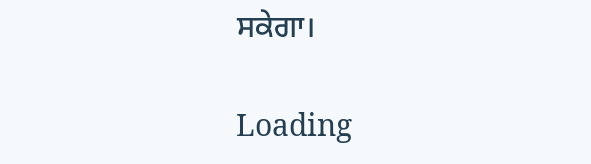ਸਕੇਗਾ।

Loading